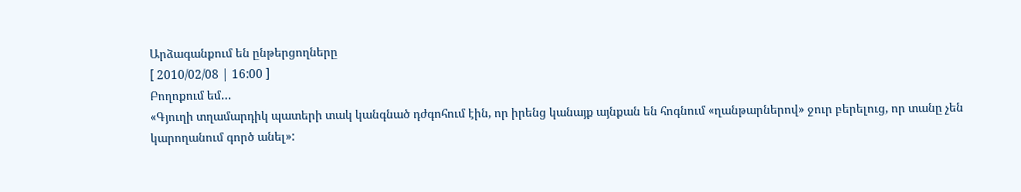Արձագանքում են ընթերցողները
[ 2010/02/08 | 16:00 ]
Բողոքում եմ…
«Գյուղի տղամարդիկ պատերի տակ կանգնած դժգոհում էին, որ իրենց կանայք այնքան են հոգնում «ղանթարներով» ջուր բերելուց, որ տանը չեն կարողանում գործ անել»: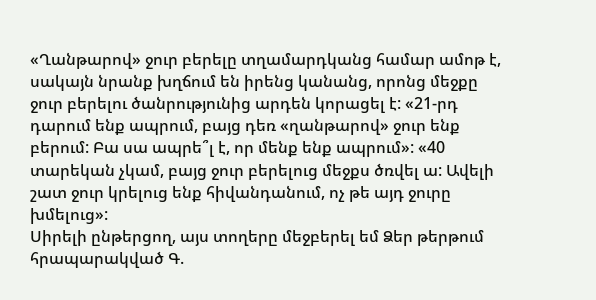«Ղանթարով» ջուր բերելը տղամարդկանց համար ամոթ է, սակայն նրանք խղճում են իրենց կանանց, որոնց մեջքը ջուր բերելու ծանրությունից արդեն կորացել է: «21-րդ դարում ենք ապրում, բայց դեռ «ղանթարով» ջուր ենք բերում: Բա սա ապրե՞լ է, որ մենք ենք ապրում»: «40 տարեկան չկամ, բայց ջուր բերելուց մեջքս ծռվել ա: Ավելի շատ ջուր կրելուց ենք հիվանդանում, ոչ թե այդ ջուրը խմելուց»:
Սիրելի ընթերցող, այս տողերը մեջբերել եմ Ձեր թերթում հրապարակված Գ.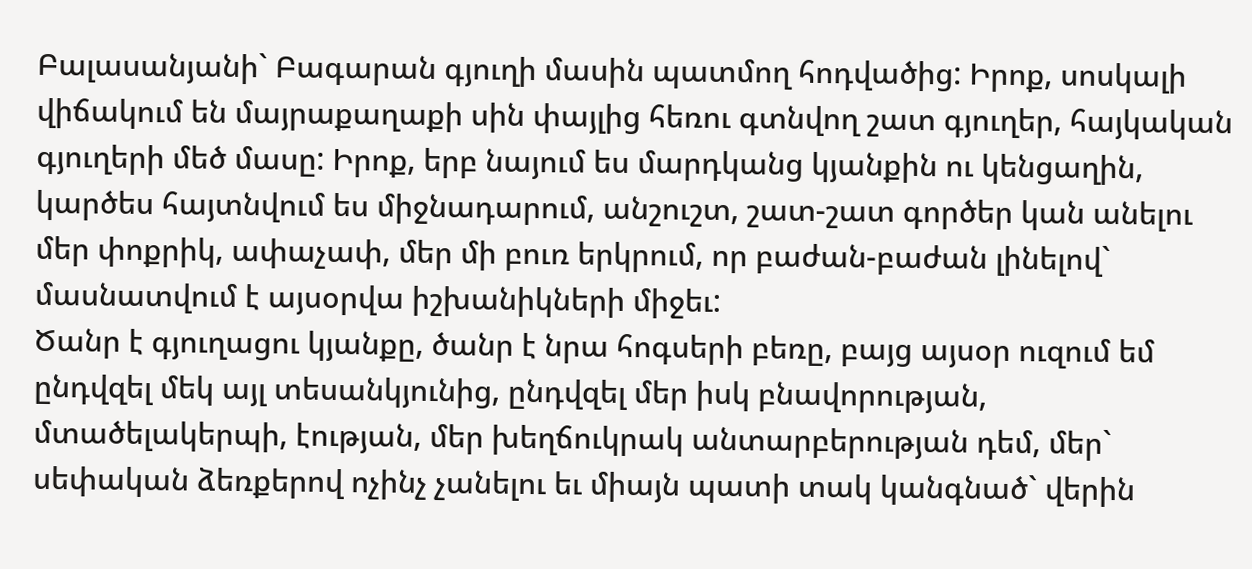Բալասանյանի` Բագարան գյուղի մասին պատմող հոդվածից: Իրոք, սոսկալի վիճակում են մայրաքաղաքի սին փայլից հեռու գտնվող շատ գյուղեր, հայկական գյուղերի մեծ մասը: Իրոք, երբ նայում ես մարդկանց կյանքին ու կենցաղին, կարծես հայտնվում ես միջնադարում, անշուշտ, շատ-շատ գործեր կան անելու մեր փոքրիկ, ափաչափ, մեր մի բուռ երկրում, որ բաժան-բաժան լինելով` մասնատվում է այսօրվա իշխանիկների միջեւ:
Ծանր է գյուղացու կյանքը, ծանր է նրա հոգսերի բեռը, բայց այսօր ուզում եմ ընդվզել մեկ այլ տեսանկյունից, ընդվզել մեր իսկ բնավորության, մտածելակերպի, էության, մեր խեղճուկրակ անտարբերության դեմ, մեր` սեփական ձեռքերով ոչինչ չանելու եւ միայն պատի տակ կանգնած` վերին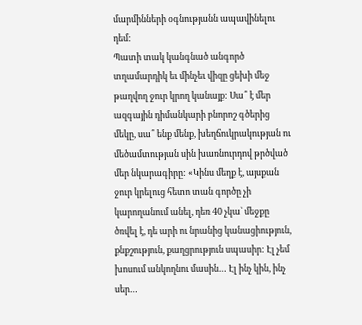մարմինների օգնությանն ապավինելու դեմ:
Պատի տակ կանգնած անգործ տղամարդիկ եւ մինչեւ վիզը ցեխի մեջ թաղվող ջուր կրող կանայք: Սա՞ է մեր ազգային դիմանկարի բնորոշ գծերից մեկը, սա՞ ենք մենք, խեղճուկրակության ու մեծամտության սին խառնուրդով թրծված մեր նկարագիրը: «Կինս մեղք է, այսքան ջուր կրելուց հետո տան գործը չի կարողանում անել, դեռ 40 չկա` մեջքը ծռվել է, դե արի ու նրանից կանացիություն, քնքշություն, քաղցրություն սպասիր: Էլ չեմ խոսում անկողնու մասին… Էլ ինչ կին, ինչ սեր…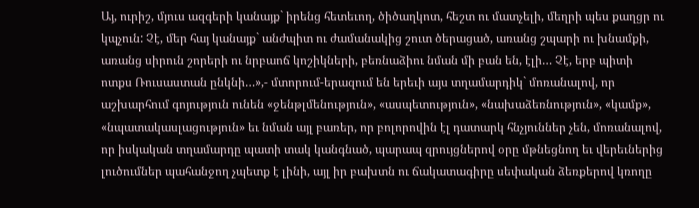Այ, ուրիշ, մյուս ազգերի կանայք` իրենց հետեւող, ծիծաղկոտ, հեշտ ու մատչելի, մեղրի պես քաղցր ու կպչուն: Չէ, մեր հայ կանայք` անժպիտ ու ժամանակից շուտ ծերացած, առանց շպարի ու խնամքի, առանց սիրուն շորերի ու նրբաոճ կոշիկների, բեռնաձիու նման մի բան են, էլի… Չէ, երբ պիտի ոտքս Ռուսաստան ընկնի…»,- մտորում-երազում են երեւի այս տղամարդիկ` մոռանալով, որ աշխարհում գոյություն ունեն «ջենթլմենություն», «ասպետություն», «նախաձեռնություն», «կամք», «նպատակասլացություն» եւ նման այլ բառեր, որ բոլորովին էլ դատարկ հնչյուններ չեն, մոռանալով, որ իսկական տղամարդը պատի տակ կանգնած, պարապ զրույցներով օրը մթնեցնող եւ վերեւներից լուծումներ պահանջող չպետք է լինի, այլ իր բախտն ու ճակատագիրը սեփական ձեռքերով կռողը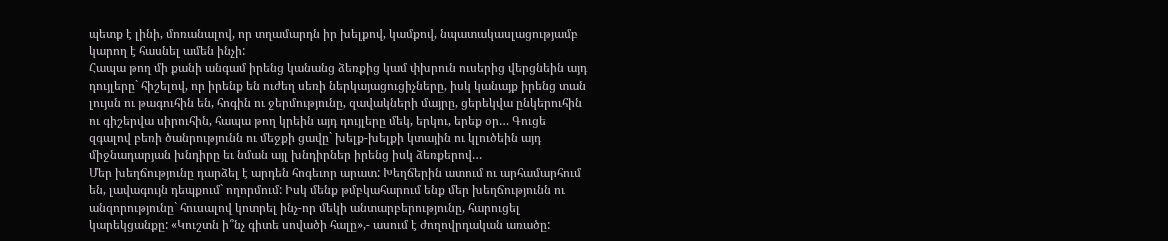պետք է լինի, մոռանալով, որ տղամարդն իր խելքով, կամքով, նպատակասլացությամբ կարող է հասնել ամեն ինչի:
Հապա թող մի քանի անգամ իրենց կանանց ձեռքից կամ փխրուն ուսերից վերցնեին այդ դույլերը` հիշելով, որ իրենք են ուժեղ սեռի ներկայացուցիչները, իսկ կանայք իրենց տան լույսն ու թագուհին են, հոգին ու ջերմությունը, զավակների մայրը, ցերեկվա ընկերուհին ու գիշերվա սիրուհին, հապա թող կրեին այդ դույլերը մեկ, երկու, երեք օր… Գուցե զգալով բեռի ծանրությունն ու մեջքի ցավը` խելք-խելքի կտային ու կլուծեին այդ միջնադարյան խնդիրը եւ նման այլ խնդիրներ իրենց իսկ ձեռքերով…
Մեր խեղճությունը դարձել է արդեն հոգեւոր արատ: Խեղճերին ատում ու արհամարհում են, լավագույն դեպքում` ողորմում: Իսկ մենք թմբկահարում ենք մեր խեղճությունն ու անզորությունը` հուսալով կոտրել ինչ-որ մեկի անտարբերությունը, հարուցել կարեկցանքը: «Կուշտն ի՞նչ գիտե սովածի հալը»,- ասում է ժողովրդական առածը: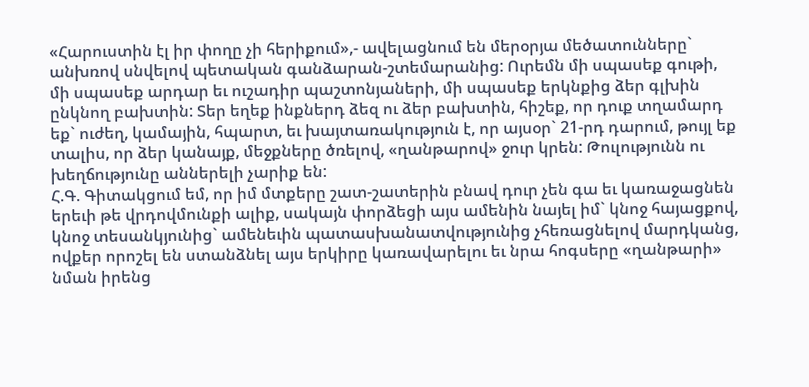«Հարուստին էլ իր փողը չի հերիքում»,- ավելացնում են մերօրյա մեծատունները` անխռով սնվելով պետական գանձարան-շտեմարանից: Ուրեմն մի սպասեք գութի, մի սպասեք արդար եւ ուշադիր պաշտոնյաների, մի սպասեք երկնքից ձեր գլխին ընկնող բախտին: Տեր եղեք ինքներդ ձեզ ու ձեր բախտին, հիշեք, որ դուք տղամարդ եք` ուժեղ, կամային, հպարտ, եւ խայտառակություն է, որ այսօր` 21-րդ դարում, թույլ եք տալիս, որ ձեր կանայք, մեջքները ծռելով, «ղանթարով» ջուր կրեն: Թուլությունն ու խեղճությունը աններելի չարիք են:
Հ.Գ. Գիտակցում եմ, որ իմ մտքերը շատ-շատերին բնավ դուր չեն գա եւ կառաջացնեն երեւի թե վրդովմունքի ալիք, սակայն փորձեցի այս ամենին նայել իմ` կնոջ հայացքով, կնոջ տեսանկյունից` ամենեւին պատասխանատվությունից չհեռացնելով մարդկանց, ովքեր որոշել են ստանձնել այս երկիրը կառավարելու եւ նրա հոգսերը «ղանթարի» նման իրենց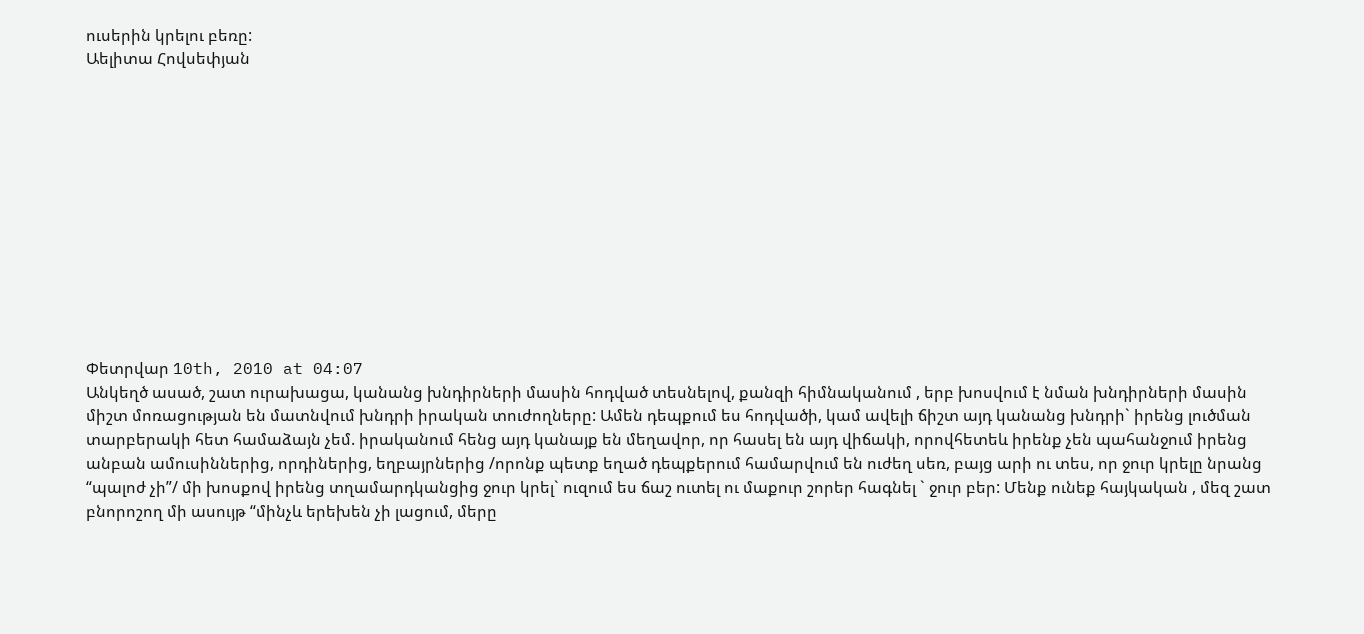ուսերին կրելու բեռը:
Աելիտա Հովսեփյան












Փետրվար 10th, 2010 at 04:07
Անկեղծ ասած, շատ ուրախացա, կանանց խնդիրների մասին հոդված տեսնելով, քանզի հիմնականում , երբ խոսվում է նման խնդիրների մասին միշտ մոռացության են մատնվում խնդրի իրական տուժողները: Ամեն դեպքում ես հոդվածի, կամ ավելի ճիշտ այդ կանանց խնդրի` իրենց լուծման տարբերակի հետ համաձայն չեմ. իրականում հենց այդ կանայք են մեղավոր, որ հասել են այդ վիճակի, որովհետեև իրենք չեն պահանջում իրենց անբան ամուսիններից, որդիներից, եղբայրներից /որոնք պետք եղած դեպքերում համարվում են ուժեղ սեռ, բայց արի ու տես, որ ջուր կրելը նրանց “պալոժ չի”/ մի խոսքով իրենց տղամարդկանցից ջուր կրել` ուզում ես ճաշ ուտել ու մաքուր շորեր հագնել ` ջուր բեր: Մենք ունեք հայկական , մեզ շատ բնորոշող մի ասույթ “մինչև երեխեն չի լացում, մերը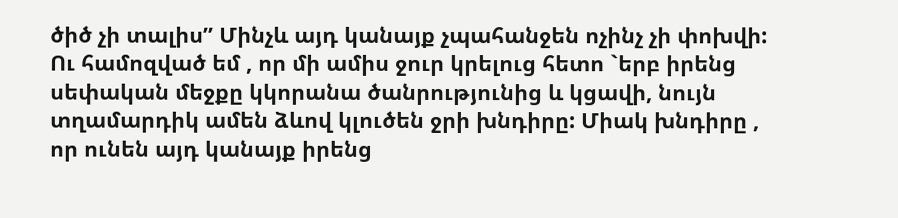ծիծ չի տալիս” Մինչև այդ կանայք չպահանջեն ոչինչ չի փոխվի: Ու համոզված եմ , որ մի ամիս ջուր կրելուց հետո `երբ իրենց սեփական մեջքը կկորանա ծանրությունից և կցավի, նույն տղամարդիկ ամեն ձևով կլուծեն ջրի խնդիրը: Միակ խնդիրը , որ ունեն այդ կանայք իրենց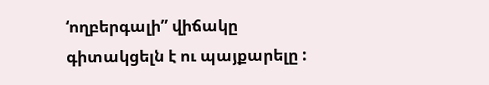‘ողբերգալի” վիճակը գիտակցելն է ու պայքարելը :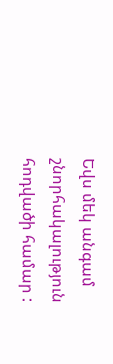Եվս մեկ անգամ շնորհակալություն հոդվածի համար :